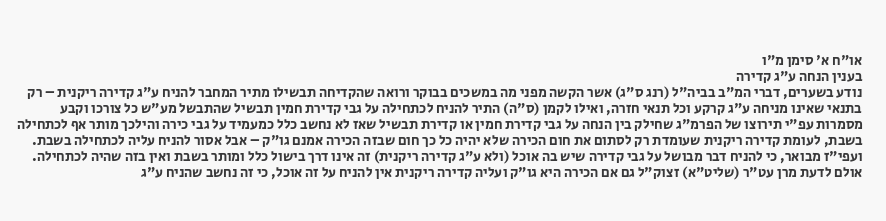או"ח א' סימן מ"ו
בענין הנחה ע"ג קדירה
נודע בשערים, דברי המ"ב בביה"ל (רנג ס"ג) אשר הקשה מפני מה במשכים בבוקר ורואה שהקדיחה תבשילו מתיר המחבר להניח ע"ג קדירה ריקנית – רק בתנאי שאינו מניחה ע"ג קרקע וכל תנאי חזרה, ואילו לקמן (ס"ה) התיר להניח לכתחילה על גבי קדירת חמין תבשיל שהתבשל מע"ש כל צורכו וקבע מסמרות עפ"י תירוצו של הפרמ"ג שחילק בין הנחה על גבי קדירת חמין או קדירת תבשיל שאז לא נחשב כלל כמעמיד על גבי כירה והילכך מותר אף לכתחילה בשבת, לעומת קדירה ריקנית שעומדת רק לסתום את חום הכירה שלא יהיה כל כך חום שבזה הכירה אמנם גו"ק – אבל אסור להניח עליה לכתחילה בשבת. ועפי"ז מבואר, כי להניח דבר מבושל על גבי קדירה שיש בה אוכל (ולא ע"ג קדירה ריקנית) זה אינו דרך בישול כלל ומותר בשבת ואין בזה שהיה לכתחילה.
אולם לדעת מרן עט"ר (שליט"א) זצוק"ל גם אם הכירה היא גו"ק ועליה קדירה ריקנית אין להניח על זה אוכל, כי זה נחשב שהניח ע"ג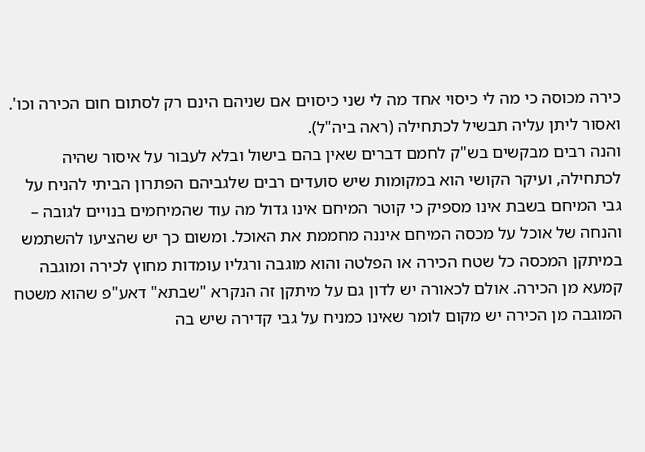כירה מכוסה כי מה לי כיסוי אחד מה לי שני כיסוים אם שניהם הינם רק לסתום חום הכירה וכו'. ואסור ליתן עליה תבשיל לכתחילה (ראה ביה"ל).
והנה רבים מבקשים בש"ק לחמם דברים שאין בהם בישול ובלא לעבור על איסור שהיה לכתחילה, ועיקר הקושי הוא במקומות שיש סועדים רבים שלגביהם הפתרון הביתי להניח על גבי המיחם בשבת אינו מספיק כי קוטר המיחם אינו גדול מה עוד שהמיחמים בנויים לגובה – והנחה של אוכל על מכסה המיחם איננה מחממת את האוכל. ומשום כך יש שהציעו להשתמש במיתקן המכסה כל שטח הכירה או הפלטה והוא מוגבה ורגליו עומדות מחוץ לכירה ומוגבה קמעא מן הכירה. אולם לכאורה יש לדון גם על מיתקן זה הנקרא "שבתא" דאע"פ שהוא משטח המוגבה מן הכירה יש מקום לומר שאינו כמניח על גבי קדירה שיש בה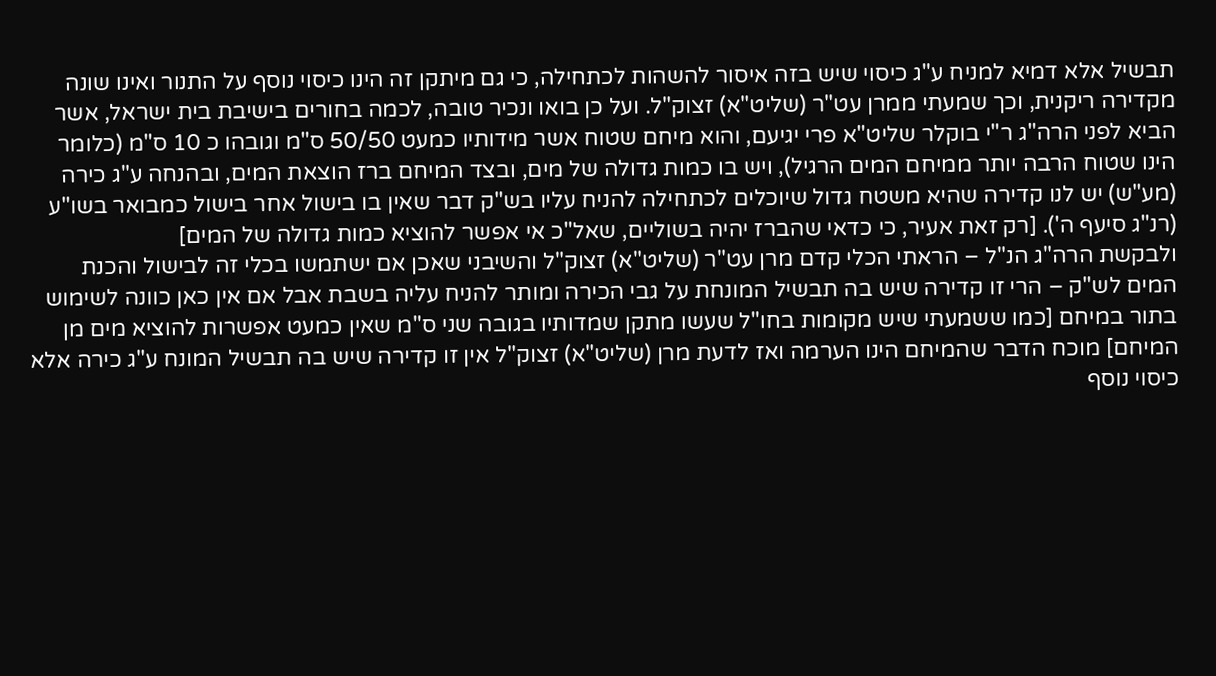תבשיל אלא דמיא למניח ע"ג כיסוי שיש בזה איסור להשהות לכתחילה, כי גם מיתקן זה הינו כיסוי נוסף על התנור ואינו שונה מקדירה ריקנית, וכך שמעתי ממרן עט"ר (שליט"א) זצוק"ל. ועל כן בואו ונכיר טובה, לכמה בחורים בישיבת בית ישראל, אשר הביא לפני הרה"ג ר"י בוקלר שליט"א פרי יגיעם, והוא מיחם שטוח אשר מידותיו כמעט 50/50 ס"מ וגובהו כ 10 ס"מ (כלומר הינו שטוח הרבה יותר ממיחם המים הרגיל), ויש בו כמות גדולה של מים, ובצד המיחם ברז הוצאת המים, ובהנחה ע"ג כירה (מע"ש) יש לנו קדירה שהיא משטח גדול שיוכלים לכתחילה להניח עליו בש"ק דבר שאין בו בישול אחר בישול כמבואר בשו"ע (רנ"ג סיעף ה'). [רק זאת אעיר, כי כדאי שהברז יהיה בשוליים, שאל"כ אי אפשר להוציא כמות גדולה של המים]
ולבקשת הרה"ג הנ"ל – הראתי הכלי קדם מרן עט"ר (שליט"א) זצוק"ל והשיבני שאכן אם ישתמשו בכלי זה לבישול והכנת המים לש"ק – הרי זו קדירה שיש בה תבשיל המונחת על גבי הכירה ומותר להניח עליה בשבת אבל אם אין כאן כוונה לשימוש בתור במיחם [כמו ששמעתי שיש מקומות בחו"ל שעשו מתקן שמדותיו בגובה שני ס"מ שאין כמעט אפשרות להוציא מים מן המיחם] מוכח הדבר שהמיחם הינו הערמה ואז לדעת מרן (שליט"א) זצוק"ל אין זו קדירה שיש בה תבשיל המונח ע"ג כירה אלא כיסוי נוסף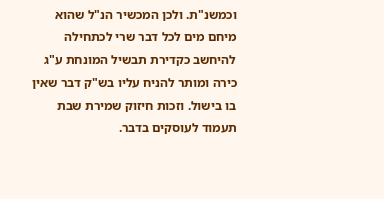וכמשנ"ת. ולכן המכשיר הנ"ל שהוא מיחם מים לכל דבר שרי לכתחילה להיחשב כקדירת תבשיל המונחת ע"ג כירה ומותר להניח עליו בש"ק דבר שאין בו בישול. וזכות חיזוק שמירת שבת תעמוד לעוסקים בדבר.